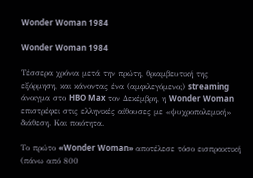Wonder Woman 1984

Wonder Woman 1984

Τέσσερα χρόνια μετά την πρώτη, θριαμβευτική της εξόρμηση, και κάνοντας ένα (αμφιλεγόμενο;) streaming άνοιγμα στο HBO Max τον Δεκέμβρη, η Wonder Woman επιστρέφει στις ελληνικές αίθουσες με «ψυχροπολεμική» διάθεση. Και ποιότητα.

Το πρώτο «Wonder Woman» αποτέλεσε τόσο εισπρακτική (πάνω από 800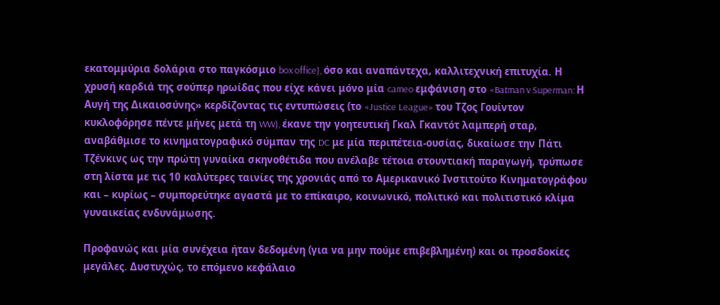εκατομμύρια δολάρια στο παγκόσμιο box office), όσο και αναπάντεχα, καλλιτεχνική επιτυχία. Η χρυσή καρδιά της σούπερ ηρωίδας που είχε κάνει μόνο μία cameo εμφάνιση στο «Batman v Superman: Η Αυγή της Δικαιοσύνης» κερδίζοντας τις εντυπώσεις (το «Justice League» του Τζος Γουίντον κυκλοφόρησε πέντε μήνες μετά τη WW), έκανε την γοητευτική Γκαλ Γκαντότ λαμπερή σταρ, αναβάθμισε το κινηματογραφικό σύμπαν της DC με μία περιπέτεια-ουσίας, δικαίωσε την Πάτι Τζένκινς ως την πρώτη γυναίκα σκηνοθέτιδα που ανέλαβε τέτοια στουντιακή παραγωγή, τρύπωσε στη λίστα με τις 10 καλύτερες ταινίες της χρονιάς από το Αμερικανικό Ινστιτούτο Κινηματογράφου και – κυρίως – συμπορεύτηκε αγαστά με το επίκαιρο, κοινωνικό, πολιτικό και πολιτιστικό κλίμα γυναικείας ενδυνάμωσης.

Προφανώς και μία συνέχεια ήταν δεδομένη (για να μην πούμε επιβεβλημένη) και οι προσδοκίες μεγάλες. Δυστυχώς, το επόμενο κεφάλαιο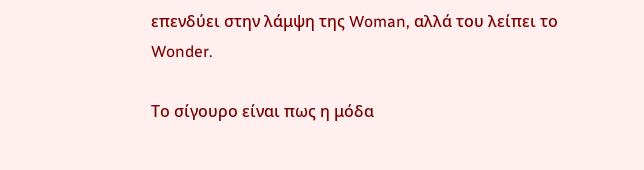επενδύει στην λάμψη της Woman, αλλά του λείπει το Wonder.

Το σίγουρο είναι πως η μόδα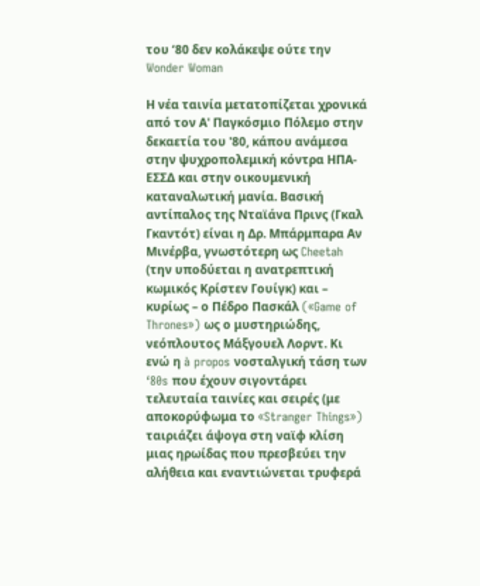του ‘80 δεν κολάκεψε ούτε την Wonder Woman

Η νέα ταινία μετατοπίζεται χρονικά από τον Α' Παγκόσμιο Πόλεμο στην δεκαετία του '80, κάπου ανάμεσα στην ψυχροπολεμική κόντρα ΗΠΑ-ΕΣΣΔ και στην οικουμενική καταναλωτική μανία. Βασική αντίπαλος της Νταϊάνα Πρινς (Γκαλ Γκαντότ) είναι η Δρ. Μπάρμπαρα Αν Μινέρβα, γνωστότερη ως Cheetah (την υποδύεται η ανατρεπτική κωμικός Κρίστεν Γουίγκ) και – κυρίως – ο Πέδρο Πασκάλ («Game of Thrones») ως ο μυστηριώδης, νεόπλουτος Μάξγουελ Λορντ. Κι ενώ η à propos νοσταλγική τάση των ‘80s που έχουν σιγοντάρει τελευταία ταινίες και σειρές (με αποκορύφωμα το «Stranger Things») ταιριάζει άψογα στη ναϊφ κλίση μιας ηρωίδας που πρεσβεύει την αλήθεια και εναντιώνεται τρυφερά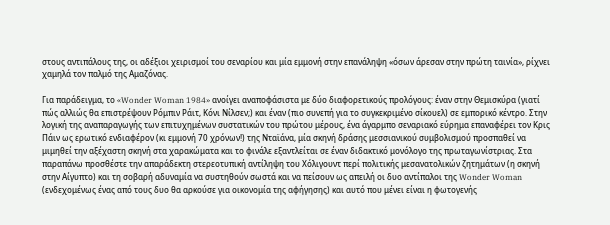στους αντιπάλους της, οι αδέξιοι χειρισμοί του σεναρίου και μία εμμονή στην επανάληψη «όσων άρεσαν στην πρώτη ταινία», ρίχνει χαμηλά τον παλμό της Αμαζόνας.

Για παράδειγμα, το «Wonder Woman 1984» ανοίγει αναποφάσιστα με δύο διαφορετικούς προλόγους: έναν στην Θεμισκύρα (γιατί πώς αλλιώς θα επιστρέψουν Ρόμπιν Ράιτ, Κόνι Νίλσεν;) και έναν (πιο συνεπή για το συγκεκριμένο σίκουελ) σε εμπορικό κέντρο. Στην λογική της αναπαραγωγής των επιτυχημένων συστατικών του πρώτου μέρους, ένα άγαρμπο σεναριακό εύρημα επαναφέρει τον Κρις Πάιν ως ερωτικό ενδιαφέρον (κι εμμονή 70 χρόνων!) της Νταϊάνα, μία σκηνή δράσης μεσσιανικού συμβολισμού προσπαθεί να μιμηθεί την αξέχαστη σκηνή στα χαρακώματα και το φινάλε εξαντλείται σε έναν διδακτικό μονόλογο της πρωταγωνίστριας. Στα παραπάνω προσθέστε την απαράδεκτη στερεοτυπική αντίληψη του Χόλιγουντ περί πολιτικής μεσανατολικών ζητημάτων (η σκηνή στην Αίγυπτο) και τη σοβαρή αδυναμία να συστηθούν σωστά και να πείσουν ως απειλή οι δυο αντίπαλοι της Wonder Woman (ενδεχομένως ένας από τους δυο θα αρκούσε για οικονομία της αφήγησης) και αυτό που μένει είναι η φωτογενής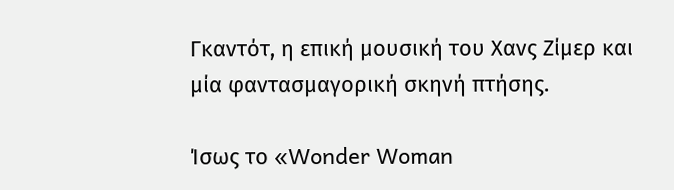Γκαντότ, η επική μουσική του Χανς Ζίμερ και μία φαντασμαγορική σκηνή πτήσης.

Ίσως το «Wonder Woman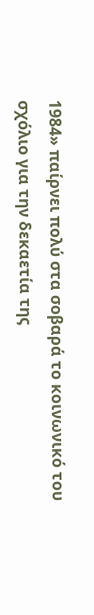1984» παίρνει πολύ στα σοβαρά το κοινωνικό του σχόλιο για την δεκαετία της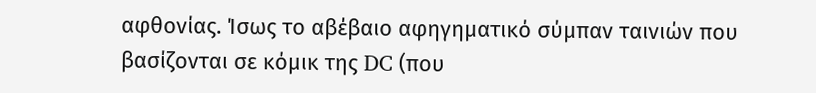αφθονίας. Ίσως το αβέβαιο αφηγηματικό σύμπαν ταινιών που βασίζονται σε κόμικ της DC (που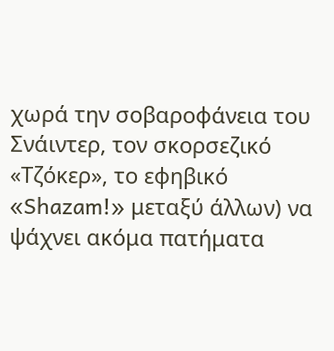χωρά την σοβαροφάνεια του Σνάιντερ, τον σκορσεζικό «Τζόκερ», το εφηβικό «Shazam!» μεταξύ άλλων) να ψάχνει ακόμα πατήματα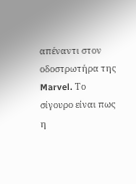απέναντι στον οδοστρωτήρα της Marvel. Το σίγουρο είναι πως η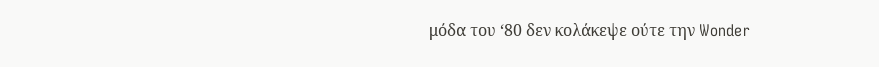μόδα του ‘80 δεν κολάκεψε ούτε την Wonder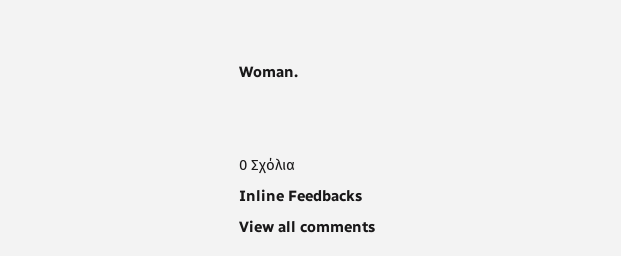Woman.


0 Σχόλια
Inline Feedbacks
View all comments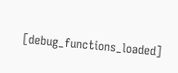[debug_functions_loaded]